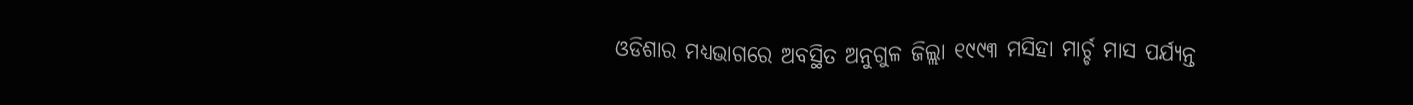ଓଡିଶାର ମଧ୍ୟଭାଗରେ ଅବସ୍ଥିତ ଅନୁଗୁଳ ଜିଲ୍ଲା ୧୯୯୩ ମସିହା ମାର୍ଚ୍ଚ ମାସ ପର୍ଯ୍ୟନ୍ତ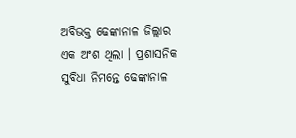ଅବିଭକ୍ତ ଢେଙ୍କାନାଳ ଜିଲ୍ଲାର ଏକ ଅଂଶ ଥିଲା । ପ୍ରଶାସନିକ ସୁବିଧା ନିମନ୍ତେ ଢେଙ୍କାନାଳ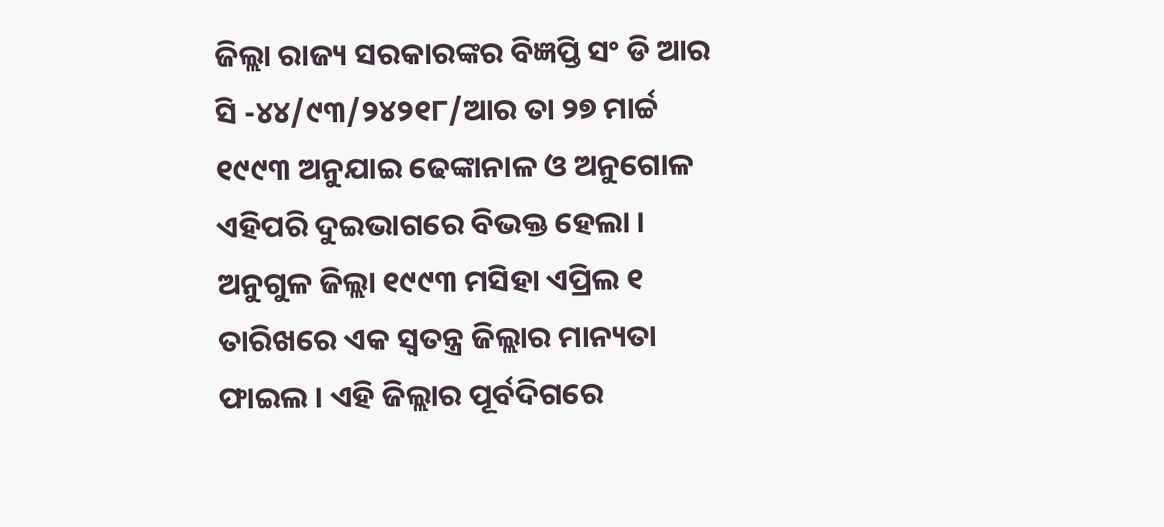ଜିଲ୍ଲା ରାଜ୍ୟ ସରକାରଙ୍କର ବିଜ୍ଞପ୍ତି ସଂ ଡି ଆର ସି -୪୪/୯୩/୨୪୨୧୮/ଆର ତା ୨୭ ମାର୍ଚ୍ଚ ୧୯୯୩ ଅନୁଯାଇ ଢେଙ୍କାନାଳ ଓ ଅନୁଗୋଳ ଏହିପରି ଦୁଇଭାଗରେ ବିଭକ୍ତ ହେଲା । ଅନୁଗୁଳ ଜିଲ୍ଲା ୧୯୯୩ ମସିହା ଏପ୍ରିଲ ୧ ତାରିଖରେ ଏକ ସ୍ଵତନ୍ତ୍ର ଜିଲ୍ଲାର ମାନ୍ୟତା ଫାଇଲ । ଏହି ଜିଲ୍ଲାର ପୂର୍ବଦିଗରେ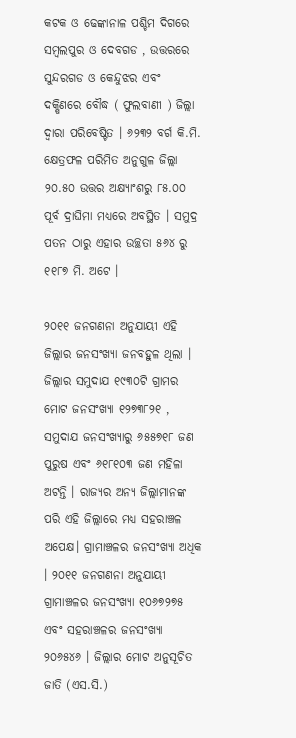କଟକ ଓ ଢେଙ୍କାନାଳ ପଶ୍ଚିମ ଦିଗରେ ସମ୍ବଲପୁର ଓ ଦେବଗଡ , ଉତ୍ତରରେ ସୁନ୍ଦରଗଡ ଓ କେନ୍ଦୁଝର ଏବଂ ଦକ୍ଷିଣରେ ବୌଦ୍ଧ ( ଫୁଲବାଣୀ ) ଜିଲ୍ଲା ଦ୍ଵାରା ପରିବେଷ୍ଟିତ । ୬୨୩୨ ବର୍ଗ କି.ମି. କ୍ଷେତ୍ରଫଳ ପରିମିତ ଅନୁଗୁଳ ଜିଲ୍ଲା ୨୦.୫୦ ଉତ୍ତର ଅକ୍ଷ୍ଯାଂଶରୁ ୮୫.୦୦ ପୂର୍ବ ଦ୍ରାଘିମା ମଧ୍ୟରେ ଅବସ୍ଥିତ । ସମୁଦ୍ର ପତନ ଠାରୁ ଏହାର ଉଚ୍ଛତା ୫୬୪ ରୁ ୧୧୮୭ ମି. ଅଟେ ।

୨୦୧୧ ଜନଗଣନା ଅନୁଯାୟୀ ଏହି ଜିଲ୍ଲାର ଜନସଂଖ୍ୟା ଜନବହୁଳ ଥିଲା । ଜିଲ୍ଲାର ସମୁଦାଯ ୧୯୩୦ଟି ଗ୍ରାମର ମୋଟ ଜନସଂଖ୍ୟା ୧୨୭୩୮୨୧ , ସମୁଦାଯ ଜନସଂଖ୍ୟାରୁ ୬୫୫୭୧୮ ଜଣ ପୁରୁଷ ଏବଂ ୬୧୮୧୦୩ ଜଣ ମହିଳା ଅଟନ୍ତି । ରାଜ୍ୟର ଅନ୍ୟ ଜିଲ୍ଲାମାନଙ୍କ ପରି ଏହି ଜିଲ୍ଲାରେ ମଧ୍ୟ ସହରାଞ୍ଚଳ ଅପେକ୍ଷ। ଗ୍ରାମାଞ୍ଚଳର ଜନସଂଖ୍ୟା ଅଧିକ । ୨୦୧୧ ଜନଗଣନା ଅନୁଯାୟୀ ଗ୍ରାମାଞ୍ଚଳର ଜନସଂଖ୍ୟା ୧୦୬୭୨୭୫ ଏବଂ ସହରାଞ୍ଚଳର ଜନସଂଖ୍ୟା ୨୦୬୫୪୬ । ଜିଲ୍ଲାର ମୋଟ ଅନୁସୂଚିତ ଜାତି (ଏସ.ସି.)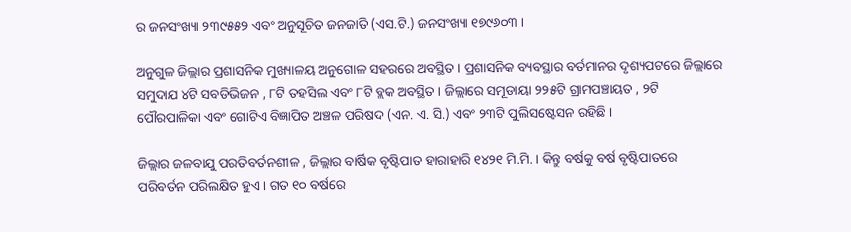ର ଜନସଂଖ୍ୟା ୨୩୯୫୫୨ ଏବଂ ଅନୁସୂଚିତ ଜନଜାତି (ଏସ.ଟି.) ଜନସଂଖ୍ୟା ୧୭୯୬୦୩ ।

ଅନୁଗୁଳ ଜିଲ୍ଲାର ପ୍ରଶାସନିକ ମୁଖ୍ୟାଳୟ ଅନୁଗୋଳ ସହରରେ ଅବସ୍ଥିତ । ପ୍ରଶାସନିକ ବ୍ୟବସ୍ଥାର ବର୍ତମାନର ଦୃଶ୍ୟପଟରେ ଜିଲ୍ଲାରେ ସମୁଦାଯ ୪ଟି ସବଡିଭିଜନ , ୮ଟି ତହସିଲ ଏବଂ ୮ଟି ବ୍ଲକ ଅବସ୍ଥିତ । ଜିଲ୍ଲାରେ ସମୂଡାୟା ୨୨୫ଟି ଗ୍ରାମପଞ୍ଚାୟତ , ୨ଟି ପୌରପାଳିକା ଏବଂ ଗୋଟିଏ ବିଜ୍ଞାପିତ ଅଞ୍ଚଳ ପରିଷଦ (ଏନ. ଏ. ସି.) ଏବଂ ୨୩ଟି ପୁଲିସଷ୍ଟେସନ ରହିଛି ।

ଜିଲ୍ଲାର ଜଳବାଯୁ ପରତିବର୍ତନଶୀଳ , ଜିଲ୍ଲାର ବାର୍ଷିକ ବୃଷ୍ଟିପାତ ହାରାହାରି ୧୪୨୧ ମି.ମି. । କିନ୍ତୁ ବର୍ଷକୁ ବର୍ଷ ବୃଷ୍ଟିପାତରେ ପରିବର୍ତନ ପରିଲକ୍ଷିତ ହୁଏ । ଗତ ୧୦ ବର୍ଷରେ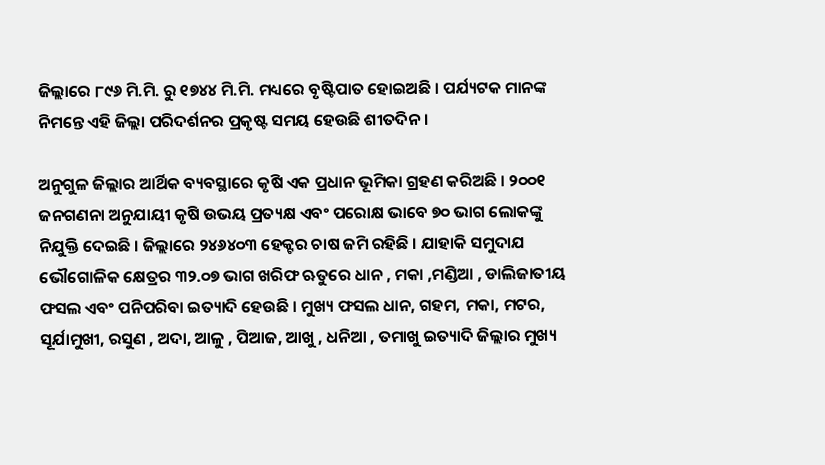ଜିଲ୍ଲାରେ ୮୯୬ ମି.ମି. ରୁ ୧୭୪୪ ମି.ମି. ମଧ୍ୟରେ ବୃଷ୍ଟିପାତ ହୋଇଅଛି । ପର୍ଯ୍ୟଟକ ମାନଙ୍କ ନିମନ୍ତେ ଏହି ଜିଲ୍ଲା ପରିଦର୍ଶନର ପ୍ରକୃଷ୍ଟ ସମୟ ହେଉଛି ଶୀତଦିନ ।

ଅନୁଗୁଳ ଜିଲ୍ଲାର ଆର୍ଥିକ ବ୍ୟବସ୍ଥାରେ କୃଷି ଏକ ପ୍ରଧାନ ଭୂମିକା ଗ୍ରହଣ କରିଅଛି । ୨୦୦୧ ଜନଗଣନା ଅନୁଯାୟୀ କୃଷି ଉଭୟ ପ୍ରତ୍ୟକ୍ଷ ଏବଂ ପରୋକ୍ଷ ଭାବେ ୭୦ ଭାଗ ଲୋକଙ୍କୁ ନିଯୁକ୍ତି ଦେଇଛି । ଜିଲ୍ଲାରେ ୨୪୬୪୦୩ ହେକ୍ଟର ଚାଷ ଜମି ରହିଛି । ଯାହାକି ସମୁଦାଯ ଭୌଗୋଳିକ କ୍ଷେତ୍ରର ୩୨.୦୭ ଭାଗ ଖରିଫ ଋତୁରେ ଧାନ , ମକା ,ମଣ୍ଡିଆ , ଡାଲିଜାତୀୟ ଫସଲ ଏବଂ ପନିପରିବା ଇତ୍ୟାଦି ହେଉଛି । ମୁଖ୍ୟ ଫସଲ ଧାନ, ଗହମ, ମକା, ମଟର, ସୂର୍ଯାମୁଖୀ, ରସୁଣ , ଅଦା, ଆଳୁ , ପିଆଜ, ଆଖୁ , ଧନିଆ , ତମାଖୁ ଇତ୍ୟାଦି ଜିଲ୍ଲାର ମୁଖ୍ୟ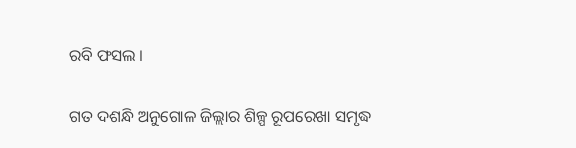ରବି ଫସଲ ।

ଗତ ଦଶନ୍ଧି ଅନୁଗୋଳ ଜିଲ୍ଲାର ଶିଳ୍ପ ରୂପରେଖା ସମୃଦ୍ଧ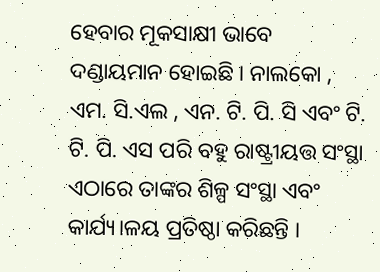ହେବାର ମୂକସାକ୍ଷୀ ଭାବେ ଦଣ୍ଡାୟମାନ ହୋଇଛି । ନାଲକୋ , ଏମ. ସି.ଏଲ , ଏନ. ଟି. ପି. ସି ଏବଂ ଟି. ଟି. ପି. ଏସ ପରି ବହୁ ରାଷ୍ଟ୍ରୀୟତ୍ତ ସଂସ୍ଥା ଏଠାରେ ତାଙ୍କର ଶିଳ୍ପ ସଂସ୍ଥା ଏବଂ କାର୍ଯ୍ୟ।ଳୟ ପ୍ରତିଷ୍ଠା କରିଛନ୍ତି ।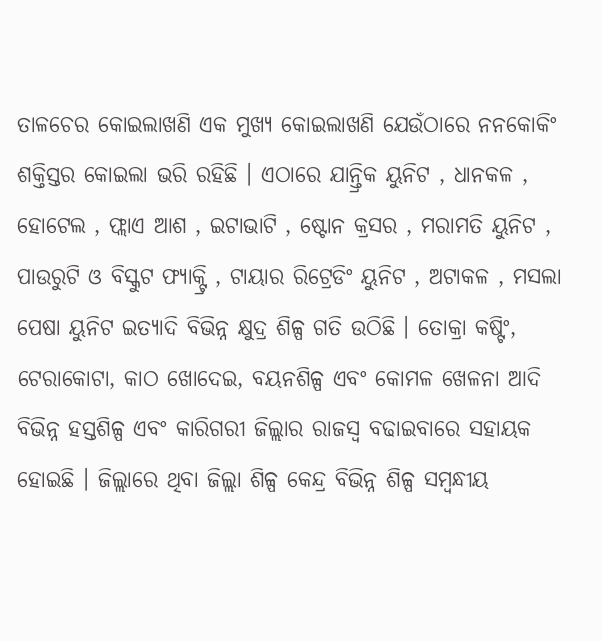ତାଳଚେର କୋଇଲାଖଣି ଏକ ମୁଖ୍ୟ କୋଇଲାଖଣି ଯେଉଁଠାରେ ନନକୋକିଂ ଶକ୍ତିସ୍ତର କୋଇଲା ଭରି ରହିଛି । ଏଠାରେ ଯାନ୍ତ୍ରିକ ୟୁନିଟ , ଧାନକଳ , ହୋଟେଲ , ଫ୍ଲାଏ ଆଶ , ଇଟାଭାଟି , ଷ୍ଟୋନ କ୍ରସର , ମରାମତି ୟୁନିଟ , ପାଉରୁଟି ଓ ବିସ୍କୁଟ ଫ୍ୟାକ୍ଟ୍ରି , ଟାୟାର ରିଟ୍ରେଡିଂ ୟୁନିଟ , ଅଟାକଳ , ମସଲା ପେଷା ୟୁନିଟ ଇତ୍ୟାଦି ବିଭିନ୍ନ କ୍ଷୁଦ୍ର ଶିଳ୍ପ ଗତି ଉଠିଛି । ତୋକ୍ରା କଷ୍ଟିଂ, ଟେରାକୋଟା, କାଠ ଖୋଦେଇ, ବୟନଶିଳ୍ପ ଏବଂ କୋମଳ ଖେଳନା ଆଦି ବିଭିନ୍ନ ହସ୍ତଶିଳ୍ପ ଏବଂ କାରିଗରୀ ଜିଲ୍ଲାର ରାଜସ୍ବ ବଢାଇବାରେ ସହାୟକ ହୋଇଛି । ଜିଲ୍ଲାରେ ଥିବା ଜିଲ୍ଲା ଶିଳ୍ପ କେନ୍ଦ୍ର ବିଭିନ୍ନ ଶିଳ୍ପ ସମ୍ବନ୍ଧୀୟ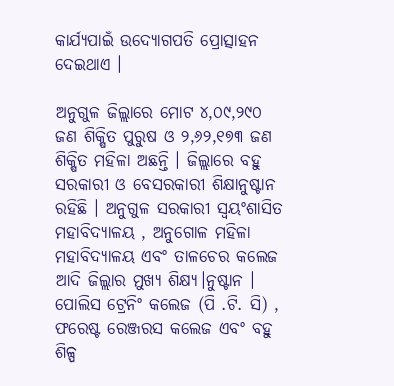କାର୍ଯ୍ୟପାଇଁ ଉଦ୍ୟୋଗପତି ପ୍ରୋତ୍ସାହନ ଦେଇଥାଏ ।

ଅନୁଗୁଳ ଜିଲ୍ଲାରେ ମୋଟ ୪,୦୯,୨୯୦ ଜଣ ଶିକ୍ଷିତ ପୁରୁଷ ଓ ୨,୬୨,୧୭୩ ଜଣ ଶିକ୍ଷିତ ମହିଳା ଅଛନ୍ତି । ଜିଲ୍ଲାରେ ବହୁ ସରକାରୀ ଓ ବେସରକାରୀ ଶିକ୍ଷାନୁଷ୍ଟାନ ରହିଛି । ଅନୁଗୁଳ ସରକାରୀ ସ୍ଵୟଂଶାସିତ ମହାବିଦ୍ୟାଳୟ , ଅନୁଗୋଳ ମହିଳା ମହାବିଦ୍ୟାଳୟ ଏବଂ ତାଳଚେର କଲେଜ ଆଦି ଜିଲ୍ଲାର ମୁଖ୍ୟ ଶିକ୍ଷ୍ୟ।ନୁଷ୍ଟାନ । ପୋଲିସ ଟ୍ରେନିଂ କଲେଜ (ପି .ଟି. ସି) , ଫରେଷ୍ଟ ରେଞ୍ଜରସ କଲେଜ ଏବଂ ବହୁ ଶିଳ୍ପ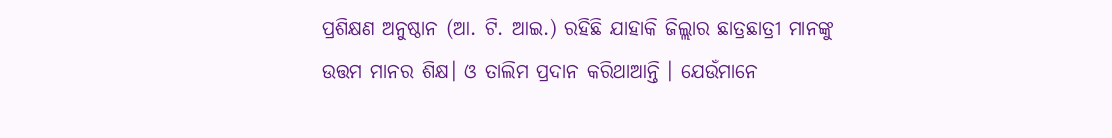ପ୍ରଶିକ୍ଷଣ ଅନୁଷ୍ଠାନ (ଆ. ଟି. ଆଇ.) ରହିଛି ଯାହାକି ଜିଲ୍ଲାର ଛାତ୍ରଛାତ୍ରୀ ମାନଙ୍କୁ ଉତ୍ତମ ମାନର ଶିକ୍ଷ। ଓ ତାଲିମ ପ୍ରଦାନ କରିଥାଆନ୍ତି । ଯେଉଁମାନେ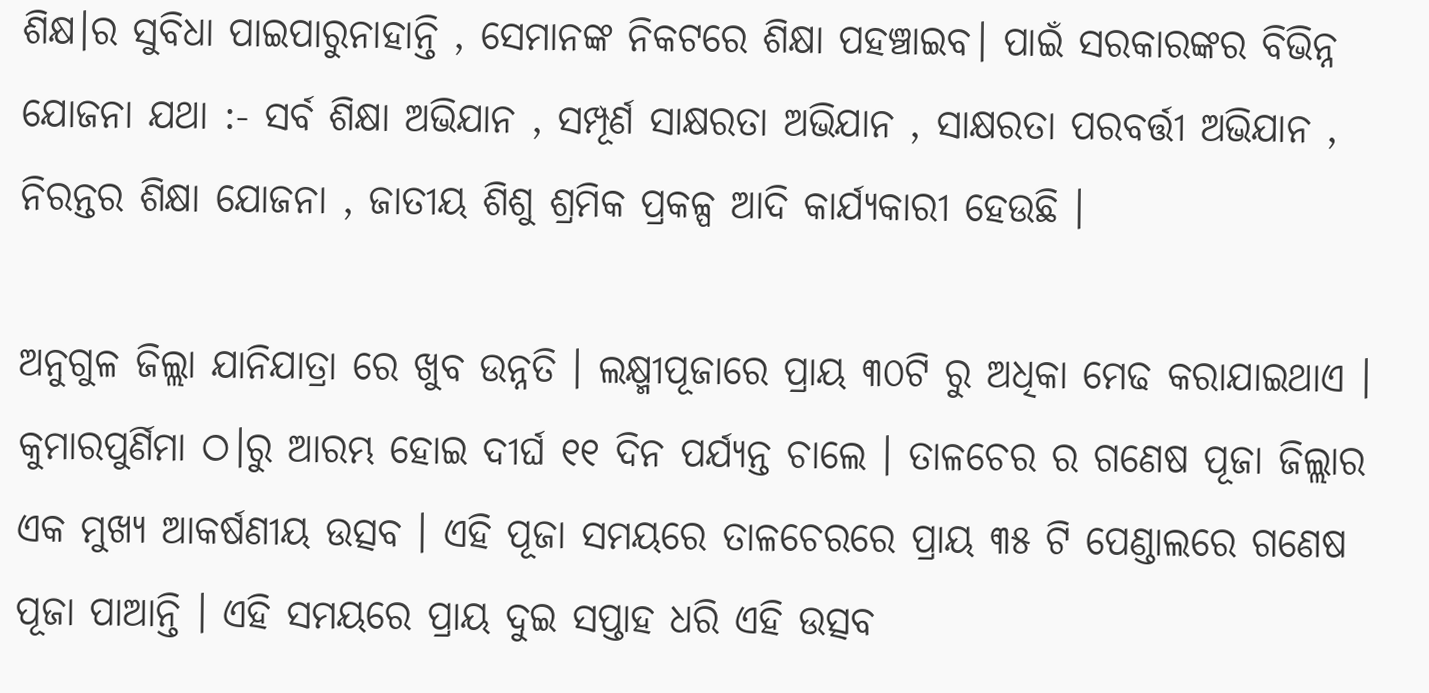ଶିକ୍ଷ।ର ସୁବିଧା ପାଇପାରୁନାହାନ୍ତି , ସେମାନଙ୍କ ନିକଟରେ ଶିକ୍ଷା ପହଞ୍ଚାଇବ। ପାଇଁ ସରକାରଙ୍କର ବିଭିନ୍ନ ଯୋଜନା ଯଥା :- ସର୍ବ ଶିକ୍ଷା ଅଭିଯାନ , ସମ୍ପୂର୍ଣ ସାକ୍ଷରତା ଅଭିଯାନ , ସାକ୍ଷରତା ପରବର୍ତ୍ତୀ ଅଭିଯାନ , ନିରନ୍ତର ଶିକ୍ଷା ଯୋଜନା , ଜାତୀୟ ଶିଶୁ ଶ୍ରମିକ ପ୍ରକଳ୍ପ ଆଦି କାର୍ଯ୍ଯକାରୀ ହେଉଛି ।

ଅନୁଗୁଳ ଜିଲ୍ଲା ଯାନିଯାତ୍ରା ରେ ଖୁବ ଉନ୍ନତି । ଲକ୍ଷ୍ମୀପୂଜାରେ ପ୍ରାୟ ୩୦ଟି ରୁ ଅଧିକା ମେଢ କରାଯାଇଥାଏ । କୁମାରପୁର୍ଣିମା ଠ।ରୁ ଆରମ୍ଭ ହୋଇ ଦୀର୍ଘ ୧୧ ଦିନ ପର୍ଯ୍ୟନ୍ତ ଚାଲେ । ତାଳଚେର ର ଗଣେଷ ପୂଜା ଜିଲ୍ଲାର ଏକ ମୁଖ୍ୟ ଆକର୍ଷଣୀୟ ଉତ୍ସବ । ଏହି ପୂଜା ସମୟରେ ତାଳଚେରରେ ପ୍ରାୟ ୩୫ ଟି ପେଣ୍ଡାଲରେ ଗଣେଷ ପୂଜା ପାଆନ୍ତି । ଏହି ସମୟରେ ପ୍ରାୟ ଦୁଇ ସପ୍ତାହ ଧରି ଏହି ଉତ୍ସବ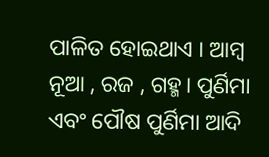ପାଳିତ ହୋଇଥାଏ । ଆମ୍ବ ନୂଆ , ରଜ , ଗହ୍ମ। ପୁର୍ଣିମା ଏବଂ ପୌଷ ପୁର୍ଣିମା ଆଦି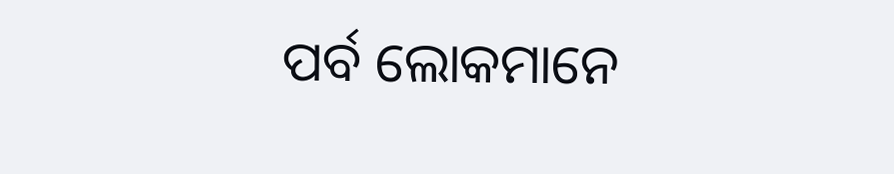ପର୍ବ ଲୋକମାନେ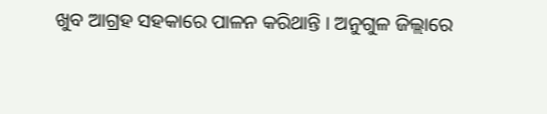ଖୁବ ଆଗ୍ରହ ସହକାରେ ପାଳନ କରିଥାନ୍ତି । ଅନୁଗୁଳ ଜିଲ୍ଲାରେ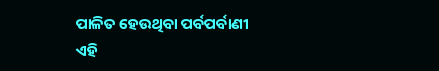ପାଳିତ ହେଉଥିବା ପର୍ବପର୍ବାଣୀ ଏହି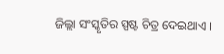ଜିଲ୍ଲା ସଂସ୍କୃତିର ସ୍ପଷ୍ଟ ଚିତ୍ର ଦେଇଥାଏ ।